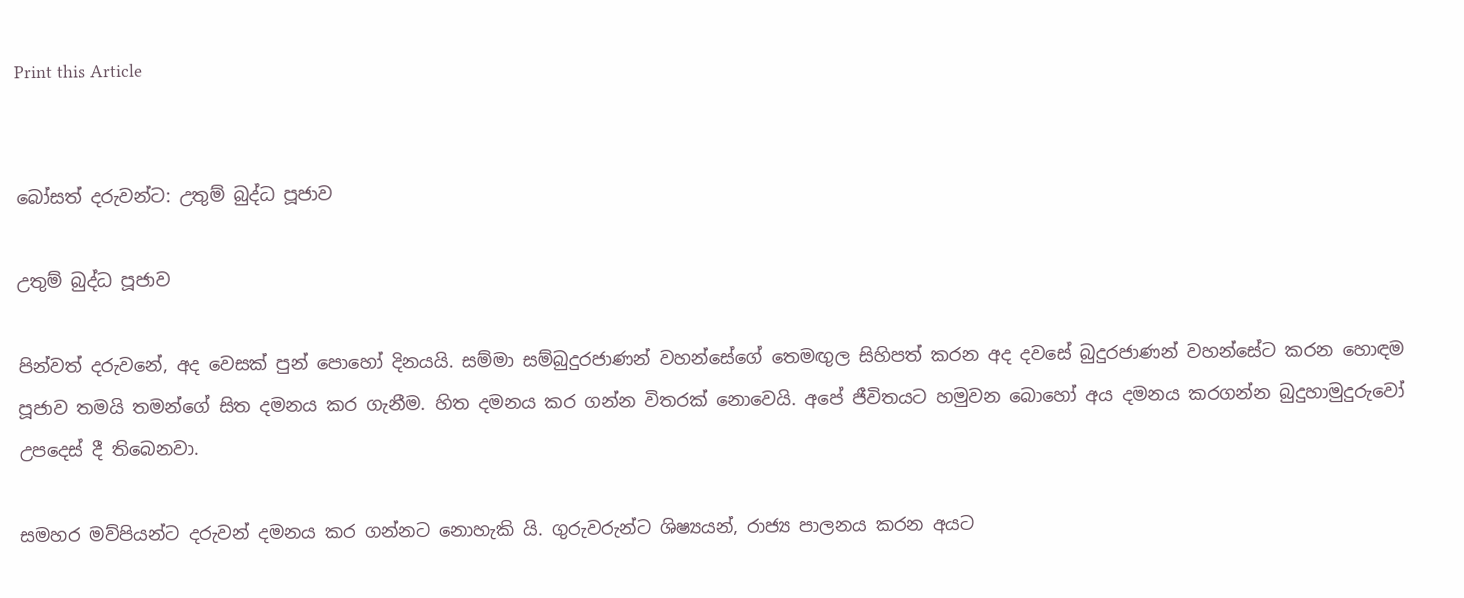Print this Article


බෝසත් දරුවන්ට: උතුම් බුද්ධ පූජාව

උතුම් බුද්ධ පූජාව

පින්වත් දරුවනේ, අද වෙසක් පුන් පොහෝ දිනයයි. සම්මා සම්බුදුරජාණන් වහන්සේගේ තෙමඟුල සිහිපත් කරන අද දවසේ බුදුරජාණන් වහන්සේට කරන හොඳම පූජාව තමයි තමන්ගේ සිත දමනය කර ගැනීම. හිත දමනය කර ගන්න විතරක් නොවෙයි. අපේ ජීවිතයට හමුවන බොහෝ අය දමනය කරගන්න බුදුහාමුදුරුවෝ උපදෙස් දී තිබෙනවා.

සමහර මව්පියන්ට දරුවන් දමනය කර ගන්නට නොහැකි යි. ගුරුවරුන්ට ශිෂ්‍යයන්, රාජ්‍ය පාලනය කරන අයට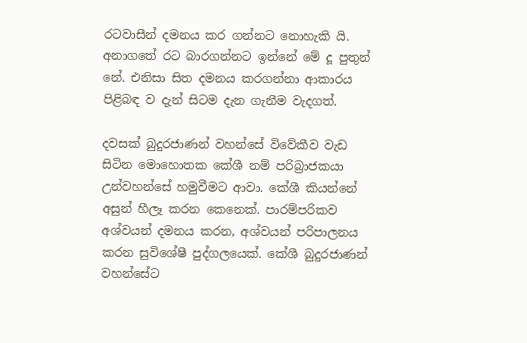රටවාසීන් දමනය කර ගන්නට නොහැකි යි. අනාගතේ රට බාරගන්නට ඉන්නේ මේ දූ පුතුන් නේ. එනිසා සිත දමනය කරගන්නා ආකාරය පිළිබඳ ව දැන් සිටම දැන ගැනීම වැදගත්.

දවසක් බුදුරජාණන් වහන්සේ විවේකීව වැඩ සිටින මොහොතක කේශී නම් පරිබ්‍රාජකයා උන්වහන්සේ හමුවීමට ආවා. කේශී කියන්නේ අසුන් හීලෑ කරන කෙනෙක්. පාරම්පරිකව අශ්වයන් දමනය කරන, අශ්වයන් පරිපාලනය කරන සුවිශේෂී පුද්ගලයෙක්. කේශී බුදුරජාණන් වහන්සේට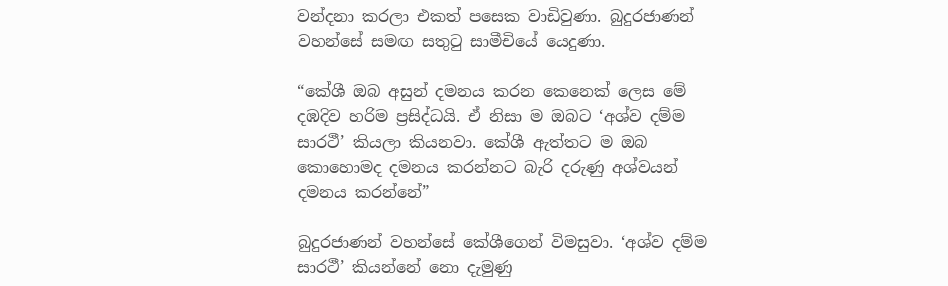වන්දනා කරලා එකත් පසෙක වාඩිවුණා. බුදුරජාණන් වහන්සේ සමඟ සතුටු සාමීචියේ යෙදුණා.

“කේශී ඔබ අසුන් දමනය කරන කෙනෙක් ලෙස මේ දඹදිව හරිම ප්‍රසිද්ධයි. ඒ නිසා ම ඔබට ‘අශ්ව දම්ම සාරථී’ කියලා කියනවා. කේශී ඇත්තට ම ඔබ කොහොමද දමනය කරන්නට බැරි දරුණු අශ්වයන් දමනය කරන්නේ”

බුදුරජාණන් වහන්සේ කේශීගෙන් විමසුවා. ‘අශ්ව දම්ම සාරථී’ කියන්නේ නො දැමුණු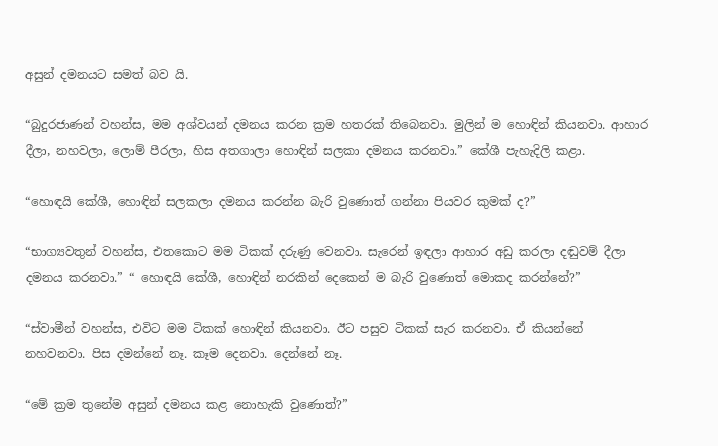අසුන් දමනයට සමත් බව යි.

“බුදුරජාණන් වහන්ස, මම අශ්වයන් දමනය කරන ක්‍රම හතරක් තිබෙනවා. මුලින් ම හොඳින් කියනවා. ආහාර දීලා, නහවලා, ලොම් පීරලා, හිස අතගාලා හොඳින් සලකා දමනය කරනවා.” කේශී පැහැදිලි කළා.

“හොඳයි කේශී, හොඳින් සලකලා දමනය කරන්න බැරි වුණොත් ගන්නා පියවර කුමක් ද?”

“භාග්‍යවතුන් වහන්ස, එතකොට මම ටිකක් දරුණු වෙනවා. සැරෙන් ඉඳලා ආහාර අඩු කරලා දඬුවම් දීලා දමනය කරනවා.” “ හොඳයි කේශී, හොඳින් නරකින් දෙකෙන් ම බැරි වුණොත් මොකද කරන්නේ?”

“ස්වාමීන් වහන්ස, එවිට මම ටිකක් හොඳින් කියනවා. ඊට පසුව ටිකක් සැර කරනවා. ඒ කියන්නේ නහවනවා. පිස දමන්නේ නෑ. කෑම දෙනවා. දෙන්නේ නෑ.

“මේ ක්‍රම තුනේම අසුන් දමනය කළ නොහැකි වුණොත්?”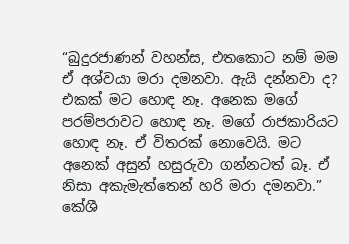“බුදුරජාණන් වහන්ස, එතකොට නම් මම ඒ අශ්වයා මරා දමනවා. ඇයි දන්නවා ද? එකක් මට හොඳ නෑ. අනෙක මගේ පරම්පරාවට හොඳ නෑ. මගේ රාජකාරියට හොඳ නෑ. ඒ විතරක් නොවෙයි. මට අනෙක් අසුන් හසුරුවා ගන්නටත් බෑ. ඒ නිසා අකැමැත්තෙන් හරි මරා දමනවා.” කේශී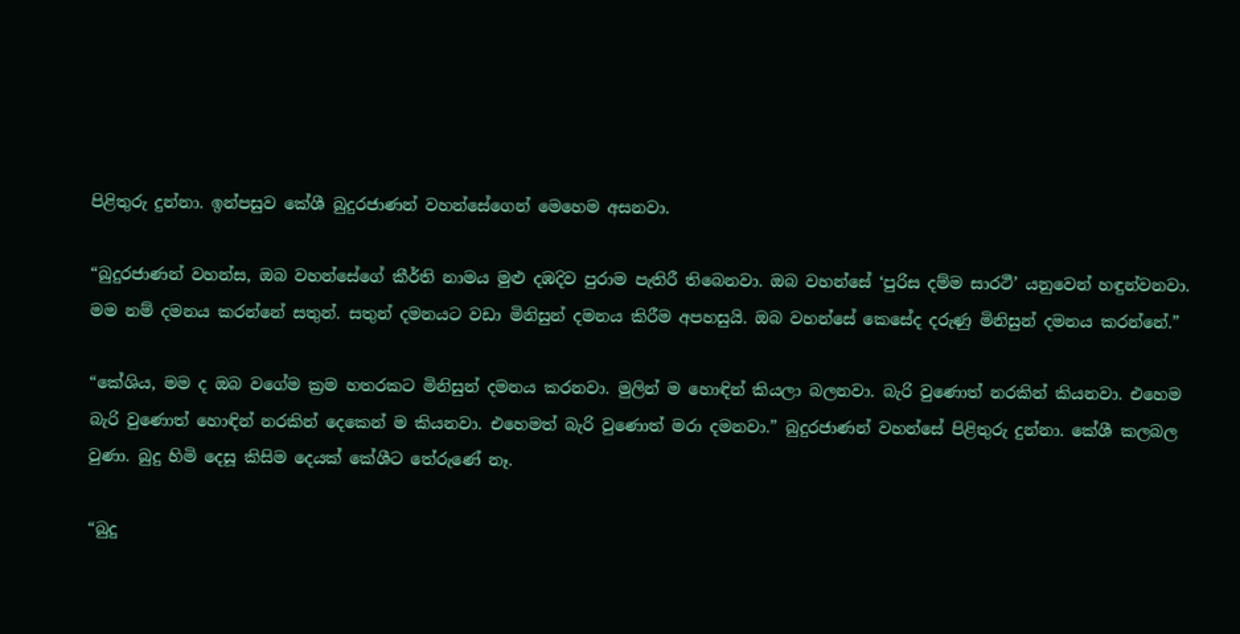පිළිතුරු දුන්නා. ඉන්පසුව කේශී බුදුරජාණන් වහන්සේගෙන් මෙහෙම අසනවා.

“බුදුරජාණන් වහන්ස, ඔබ වහන්සේගේ කීර්ති නාමය මුළු දඹදිව පුරාම පැතිරී තිබෙනවා. ඔබ වහන්සේ ‘පුරිස දම්ම සාරථී’ යනුවෙන් හඳුන්වනවා. මම නම් දමනය කරන්නේ සතුන්. සතුන් දමනයට වඩා මිනිසුන් දමනය කිරීම අපහසුයි. ඔබ වහන්සේ කෙසේද දරුණු මිනිසුන් දමනය කරන්නේ.”

“කේශිය, මම ද ඔබ වගේම ක්‍රම හතරකට මිනිසුන් දමනය කරනවා. මුලින් ම හොඳින් කියලා බලනවා. බැරි වුණොත් නරකින් කියනවා. එහෙම බැරි වුණොත් හොඳින් නරකින් දෙකෙන් ම කියනවා. එහෙමත් බැරි වුණොත් මරා දමනවා.” බුදුරජාණන් වහන්සේ පිළිතුරු දුන්නා. කේශී කලබල වුණා. බුදු හිමි දෙසූ කිසිම දෙයක් කේශීට තේරුණේ නෑ.

“බුදු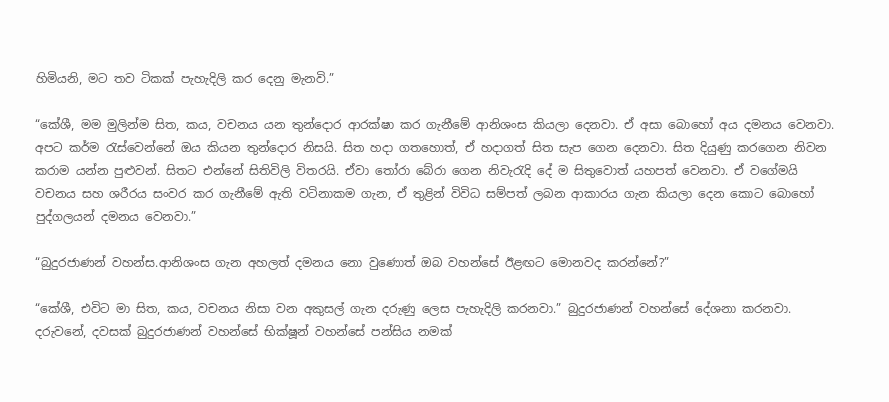හිමියනි, මට තව ටිකක් පැහැදිලි කර දෙනු මැනවි.”

“කේශී, මම මුලින්ම සිත, කය, වචනය යන තුන්දොර ආරක්ෂා කර ගැනීමේ ආනිශංස කියලා දෙනවා. ඒ අසා බොහෝ අය දමනය වෙනවා. අපට කර්ම රැස්වෙන්නේ ඔය කියන තුන්දොර නිසයි. සිත හදා ගතහොත්, ඒ හදාගත් සිත සැප ගෙන දෙනවා. සිත දියුණු කරගෙන නිවන කරාම යන්න පුළුවන්. සිතට එන්නේ සිතිවිලි විතරයි. ඒවා තෝරා බේරා ගෙන නිවැරැදි දේ ම සිතුවොත් යහපත් වෙනවා. ඒ වගේමයි වචනය සහ ශරීරය සංවර කර ගැනීමේ ඇති වටිනාකම ගැන, ඒ තුළින් විවිධ සම්පත් ලබන ආකාරය ගැන කියලා දෙන කොට බොහෝ පුද්ගලයන් දමනය වෙනවා.”

“බුදුරජාණන් වහන්ස.ආනිශංස ගැන අහලත් දමනය නො වුණොත් ඔබ වහන්සේ ඊළඟට මොනවද කරන්නේ?”

“කේශී, එවිට මා සිත, කය, වචනය නිසා වන අකුසල් ගැන දරුණු ලෙස පැහැදිලි කරනවා.” බුදුරජාණන් වහන්සේ දේශනා කරනවා. දරුවනේ, දවසක් බුදුරජාණන් වහන්සේ භික්ෂූන් වහන්සේ පන්සිය නමක්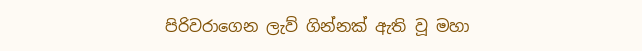පිරිවරාගෙන ලැව් ගින්නක් ඇති වූ මහා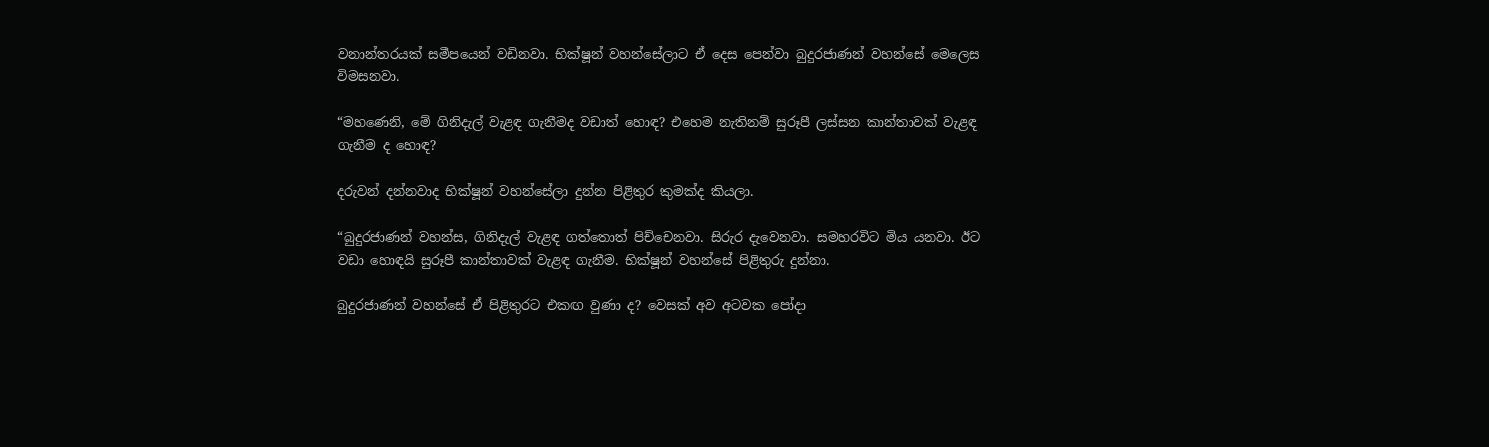වනාන්තරයක් සමීපයෙන් වඩිනවා. භික්ෂූන් වහන්සේලාට ඒ දෙස පෙන්වා බුදුරජාණන් වහන්සේ මෙලෙස විමසනවා.

“මහණෙනි, මේ ගිනිදැල් වැළඳ ගැනීමද වඩාත් හොඳ? එහෙම නැතිනම් සුරූපී ලස්සන කාන්තාවක් වැළඳ ගැනීම ද හොඳ?

දරුවන් දන්නවාද භික්ෂූන් වහන්සේලා දුන්න පිළිතුර කුමක්ද කියලා.

“බුදුරජාණන් වහන්ස, ගිනිදැල් වැළඳ ගත්තොත් පිච්චෙනවා. සිරුර දැවෙනවා. සමහරවිට මිය යනවා. ඊට වඩා හොඳයි සුරූපී කාන්තාවක් වැළඳ ගැනීම. භික්ෂූන් වහන්සේ පිළිතුරු දුන්නා.

බුදුරජාණන් වහන්සේ ඒ පිළිතුරට එකඟ වුණා ද? වෙසක් අව අටවක පෝදා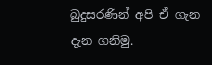බුදුසරණින් අපි ඒ ගැන දැන ගනිමු.